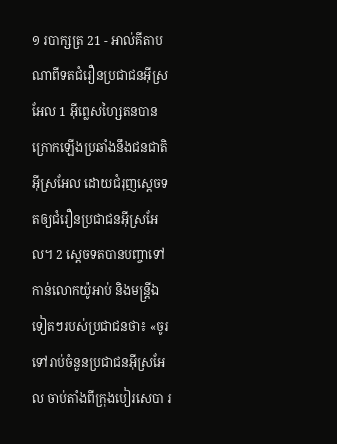១ របាក្សត្រ 21 - អាល់គីតាបណាពីទតជំរឿនប្រជាជនអ៊ីស្រអែល 1 អ៊ីព្លេសហ្សៃតនបានក្រោកឡើងប្រឆាំងនឹងជនជាតិអ៊ីស្រអែល ដោយជំរុញស្តេចទតឲ្យជំរឿនប្រជាជនអ៊ីស្រអែល។ 2 ស្តេចទតបានបញ្ចាទៅកាន់លោកយ៉ូអាប់ និងមន្ត្រីឯទៀតៗរបស់ប្រជាជនថា៖ «ចូរទៅរាប់ចំនួនប្រជាជនអ៊ីស្រអែល ចាប់តាំងពីក្រុងបៀរសេបា រ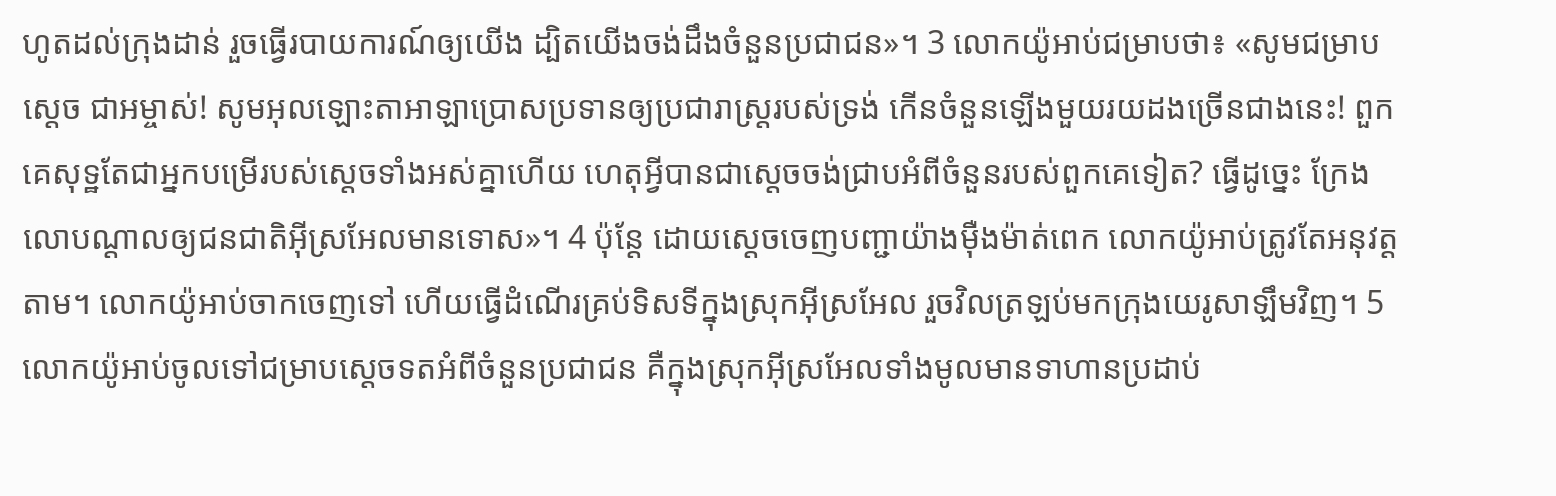ហូតដល់ក្រុងដាន់ រួចធ្វើរបាយការណ៍ឲ្យយើង ដ្បិតយើងចង់ដឹងចំនួនប្រជាជន»។ 3 លោកយ៉ូអាប់ជម្រាបថា៖ «សូមជម្រាបស្តេច ជាអម្ចាស់! សូមអុលឡោះតាអាឡាប្រោសប្រទានឲ្យប្រជារាស្ត្ររបស់ទ្រង់ កើនចំនួនឡើងមួយរយដងច្រើនជាងនេះ! ពួកគេសុទ្ឋតែជាអ្នកបម្រើរបស់ស្តេចទាំងអស់គ្នាហើយ ហេតុអ្វីបានជាស្តេចចង់ជ្រាបអំពីចំនួនរបស់ពួកគេទៀត? ធ្វើដូច្នេះ ក្រែងលោបណ្តាលឲ្យជនជាតិអ៊ីស្រអែលមានទោស»។ 4 ប៉ុន្តែ ដោយស្តេចចេញបញ្ជាយ៉ាងម៉ឺងម៉ាត់ពេក លោកយ៉ូអាប់ត្រូវតែអនុវត្តតាម។ លោកយ៉ូអាប់ចាកចេញទៅ ហើយធ្វើដំណើរគ្រប់ទិសទីក្នុងស្រុកអ៊ីស្រអែល រួចវិលត្រឡប់មកក្រុងយេរូសាឡឹមវិញ។ 5 លោកយ៉ូអាប់ចូលទៅជម្រាបស្តេចទតអំពីចំនួនប្រជាជន គឺក្នុងស្រុកអ៊ីស្រអែលទាំងមូលមានទាហានប្រដាប់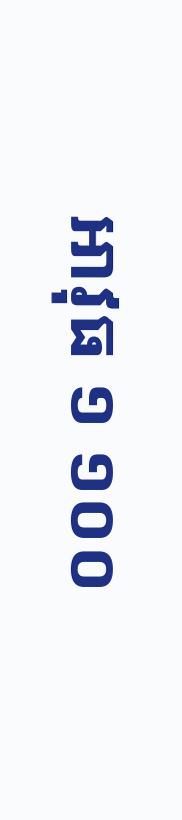អាវុធ ១ ១០០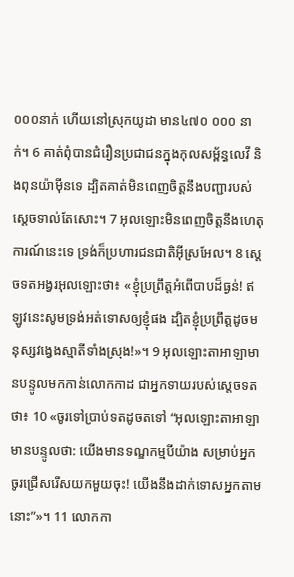០០០នាក់ ហើយនៅស្រុកយូដា មាន៤៧០ ០០០ នាក់។ 6 គាត់ពុំបានជំរឿនប្រជាជនក្នុងកុលសម្ព័ន្ធលេវី និងពុនយ៉ាម៉ីនទេ ដ្បិតគាត់មិនពេញចិត្តនឹងបញ្ជារបស់ស្តេចទាល់តែសោះ។ 7 អុលឡោះមិនពេញចិត្តនឹងហេតុការណ៍នេះទេ ទ្រង់ក៏ប្រហារជនជាតិអ៊ីស្រអែល។ 8 ស្តេចទតអង្វរអុលឡោះថា៖ «ខ្ញុំប្រព្រឹត្តអំពើបាបដ៏ធ្ងន់! ឥឡូវនេះសូមទ្រង់អត់ទោសឲ្យខ្ញុំផង ដ្បិតខ្ញុំប្រព្រឹត្តដូចមនុស្សវង្វេងស្មាតីទាំងស្រុង!»។ 9 អុលឡោះតាអាឡាមានបន្ទូលមកកាន់លោកកាដ ជាអ្នកទាយរបស់ស្តេចទតថា៖ 10 «ចូរទៅប្រាប់ទតដូចតទៅ “អុលឡោះតាអាឡាមានបន្ទូលថា: យើងមានទណ្ឌកម្មបីយ៉ាង សម្រាប់អ្នក ចូរជ្រើសរើសយកមួយចុះ! យើងនឹងដាក់ទោសអ្នកតាមនោះ”»។ 11 លោកកា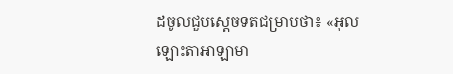ដចូលជួបស្តេចទតជម្រាបថា៖ «អុលឡោះតាអាឡាមា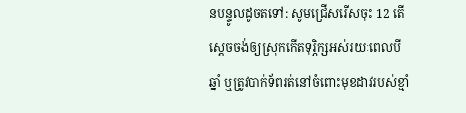នបន្ទូលដូចតទៅ: សូមជ្រើសរើសចុះ 12 តើស្តេចចង់ឲ្យស្រុកកើតទុរ្ភិក្សអស់រយៈពេលបីឆ្នាំ ឬត្រូវបាក់ទ័ពរត់នៅចំពោះមុខដាវរបស់ខ្មាំ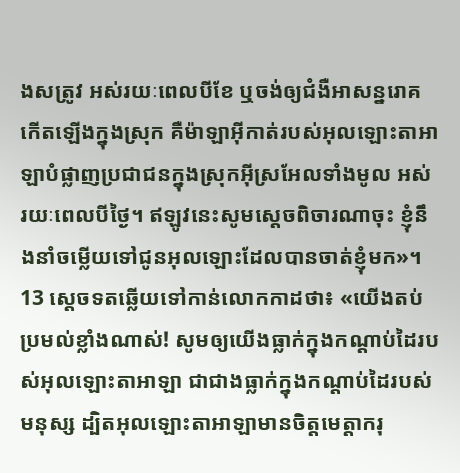ងសត្រូវ អស់រយៈពេលបីខែ ឬចង់ឲ្យជំងឺអាសន្នរោគកើតឡើងក្នុងស្រុក គឺម៉ាឡាអ៊ីកាត់របស់អុលឡោះតាអាឡាបំផ្លាញប្រជាជនក្នុងស្រុកអ៊ីស្រអែលទាំងមូល អស់រយៈពេលបីថ្ងៃ។ ឥឡូវនេះសូមស្តេចពិចារណាចុះ ខ្ញុំនឹងនាំចម្លើយទៅជូនអុលឡោះដែលបានចាត់ខ្ញុំមក»។ 13 ស្តេចទតឆ្លើយទៅកាន់លោកកាដថា៖ «យើងតប់ប្រមល់ខ្លាំងណាស់! សូមឲ្យយើងធ្លាក់ក្នុងកណ្តាប់ដៃរបស់អុលឡោះតាអាឡា ជាជាងធ្លាក់ក្នុងកណ្តាប់ដៃរបស់មនុស្ស ដ្បិតអុលឡោះតាអាឡាមានចិត្តមេត្តាករុ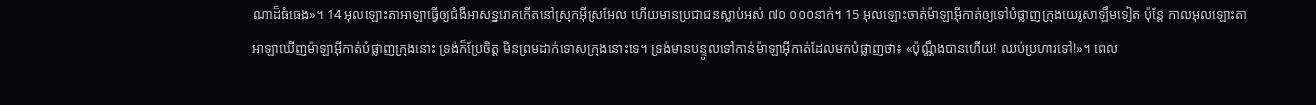ណាដ៏ធំធេង»។ 14 អុលឡោះតាអាឡាធ្វើឲ្យជំងឺអាសន្នរោគកើតនៅស្រុកអ៊ីស្រអែល ហើយមានប្រជាជនស្លាប់អស់ ៧០ ០០០នាក់។ 15 អុលឡោះចាត់ម៉ាឡាអ៊ីកាត់ឲ្យទៅបំផ្លាញក្រុងយេរូសាឡឹមទៀត ប៉ុន្តែ កាលអុលឡោះតាអាឡាឃើញម៉ាឡាអ៊ីកាត់បំផ្លាញក្រុងនោះ ទ្រង់ក៏ប្រែចិត្ត មិនព្រមដាក់ទោសក្រុងនោះទេ។ ទ្រង់មានបន្ទូលទៅកាន់ម៉ាឡាអ៊ីកាត់ដែលមកបំផ្លាញថា៖ «ប៉ុណ្ណឹងបានហើយ! ឈប់ប្រហារទៅ!»។ ពេល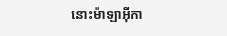នោះម៉ាឡាអ៊ីកា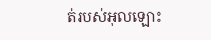ត់របស់អុលឡោះ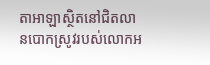តាអាឡាស្ថិតនៅជិតលានបោកស្រូវរបស់លោកអ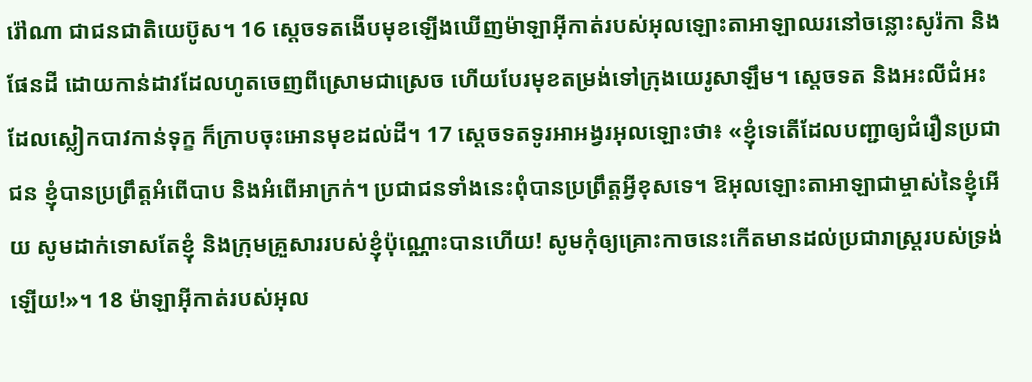រ៉ៅណា ជាជនជាតិយេប៊ូស។ 16 ស្តេចទតងើបមុខឡើងឃើញម៉ាឡាអ៊ីកាត់របស់អុលឡោះតាអាឡាឈរនៅចន្លោះសូរ៉កា និងផែនដី ដោយកាន់ដាវដែលហូតចេញពីស្រោមជាស្រេច ហើយបែរមុខតម្រង់ទៅក្រុងយេរូសាឡឹម។ ស្តេចទត និងអះលីជំអះដែលស្លៀកបាវកាន់ទុក្ខ ក៏ក្រាបចុះអោនមុខដល់ដី។ 17 ស្តេចទតទូរអាអង្វរអុលឡោះថា៖ «ខ្ញុំទេតើដែលបញ្ជាឲ្យជំរឿនប្រជាជន ខ្ញុំបានប្រព្រឹត្តអំពើបាប និងអំពើអាក្រក់។ ប្រជាជនទាំងនេះពុំបានប្រព្រឹត្តអ្វីខុសទេ។ ឱអុលឡោះតាអាឡាជាម្ចាស់នៃខ្ញុំអើយ សូមដាក់ទោសតែខ្ញុំ និងក្រុមគ្រួសាររបស់ខ្ញុំប៉ុណ្ណោះបានហើយ! សូមកុំឲ្យគ្រោះកាចនេះកើតមានដល់ប្រជារាស្ត្ររបស់ទ្រង់ឡើយ!»។ 18 ម៉ាឡាអ៊ីកាត់របស់អុល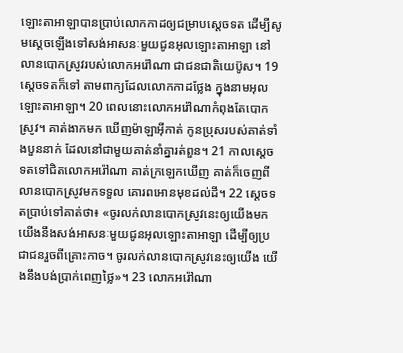ឡោះតាអាឡាបានប្រាប់លោកកាដឲ្យជម្រាបស្តេចទត ដើម្បីសូមស្តេចឡើងទៅសង់អាសនៈមួយជូនអុលឡោះតាអាឡា នៅលានបោកស្រូវរបស់លោកអរ៉ៅណា ជាជនជាតិយេប៊ូស។ 19 ស្តេចទតក៏ទៅ តាមពាក្យដែលលោកកាដថ្លែង ក្នុងនាមអុលឡោះតាអាឡា។ 20 ពេលនោះលោកអរ៉ៅណាកំពុងតែបោកស្រូវ។ គាត់ងាកមក ឃើញម៉ាឡាអ៊ីកាត់ កូនប្រុសរបស់គាត់ទាំងបួននាក់ ដែលនៅជាមួយគាត់នាំគ្នារត់ពួន។ 21 កាលស្តេចទតទៅជិតលោកអរ៉ៅណា គាត់ក្រឡេកឃើញ គាត់ក៏ចេញពីលានបោកស្រូវមកទទួល គោរពអោនមុខដល់ដី។ 22 ស្តេចទតប្រាប់ទៅគាត់ថា៖ «ចូរលក់លានបោកស្រូវនេះឲ្យយើងមក យើងនឹងសង់អាសនៈមួយជូនអុលឡោះតាអាឡា ដើម្បីឲ្យប្រជាជនរួចពីគ្រោះកាច។ ចូរលក់លានបោកស្រូវនេះឲ្យយើង យើងនឹងបង់ប្រាក់ពេញថ្លៃ»។ 23 លោកអរ៉ៅណា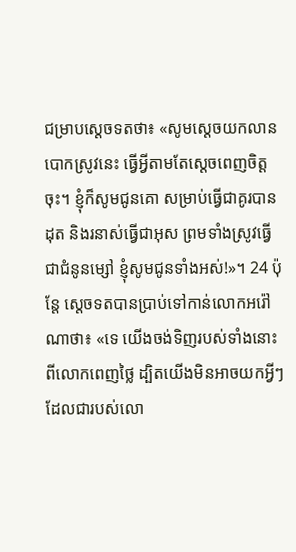ជម្រាបស្តេចទតថា៖ «សូមស្តេចយកលានបោកស្រូវនេះ ធ្វើអ្វីតាមតែស្តេចពេញចិត្តចុះ។ ខ្ញុំក៏សូមជូនគោ សម្រាប់ធ្វើជាគូរបានដុត និងរនាស់ធ្វើជាអុស ព្រមទាំងស្រូវធ្វើជាជំនូនម្សៅ ខ្ញុំសូមជូនទាំងអស់!»។ 24 ប៉ុន្តែ ស្តេចទតបានប្រាប់ទៅកាន់លោកអរ៉ៅណាថា៖ «ទេ យើងចង់ទិញរបស់ទាំងនោះពីលោកពេញថ្លៃ ដ្បិតយើងមិនអាចយកអ្វីៗដែលជារបស់លោ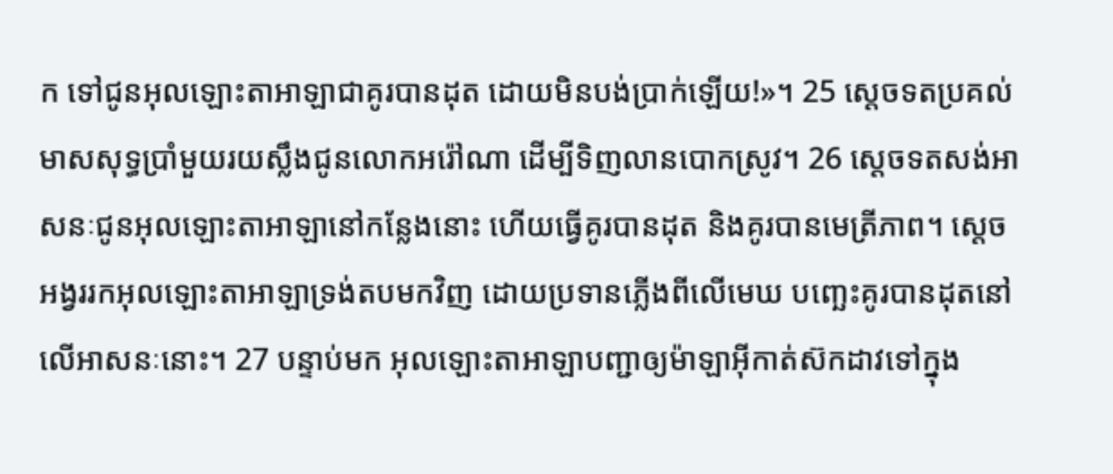ក ទៅជូនអុលឡោះតាអាឡាជាគូរបានដុត ដោយមិនបង់ប្រាក់ឡើយ!»។ 25 ស្តេចទតប្រគល់មាសសុទ្ធប្រាំមួយរយស្លឹងជូនលោកអរ៉ៅណា ដើម្បីទិញលានបោកស្រូវ។ 26 ស្តេចទតសង់អាសនៈជូនអុលឡោះតាអាឡានៅកន្លែងនោះ ហើយធ្វើគូរបានដុត និងគូរបានមេត្រីភាព។ ស្តេចអង្វររកអុលឡោះតាអាឡាទ្រង់តបមកវិញ ដោយប្រទានភ្លើងពីលើមេឃ បញ្ឆេះគូរបានដុតនៅលើអាសនៈនោះ។ 27 បន្ទាប់មក អុលឡោះតាអាឡាបញ្ជាឲ្យម៉ាឡាអ៊ីកាត់ស៊កដាវទៅក្នុង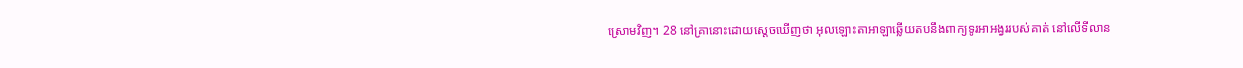ស្រោមវិញ។ 28 នៅគ្រានោះដោយស្តេចឃើញថា អុលឡោះតាអាឡាឆ្លើយតបនឹងពាក្យទូរអាអង្វររបស់គាត់ នៅលើទីលាន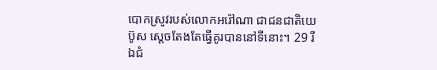បោកស្រូវរបស់លោកអរ៉ៅណា ជាជនជាតិយេប៊ូស ស្តេចតែងតែធ្វើគូរបាននៅទីនោះ។ 29 រីឯជំ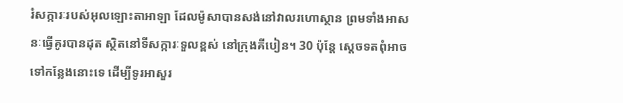រំសក្ការៈរបស់អុលឡោះតាអាឡា ដែលម៉ូសាបានសង់នៅវាលរហោស្ថាន ព្រមទាំងអាសនៈធ្វើគូរបានដុត ស្ថិតនៅទីសក្ការៈទួលខ្ពស់ នៅក្រុងគីបៀន។ 30 ប៉ុន្តែ ស្តេចទតពុំអាចទៅកន្លែងនោះទេ ដើម្បីទូរអាសួរ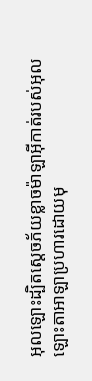អុលឡោះដ្បិតស្តេចភ័យខ្លាចម៉ាឡាអ៊ីកាត់របស់អុលឡោះតាអាឡាប្រហារដោយមុ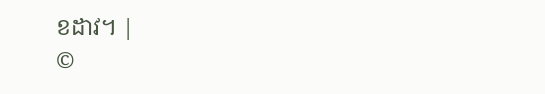ខដាវ។ |
©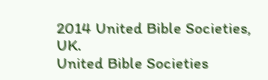2014 United Bible Societies, UK.
United Bible Societies